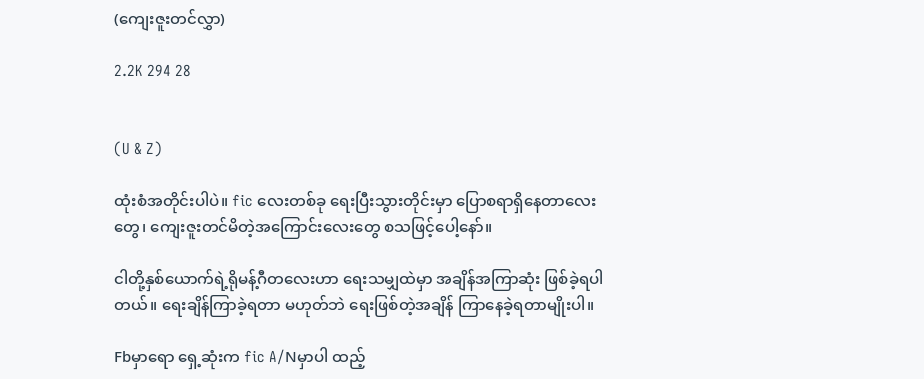(ကျေးဇူးတင်လွှာ)

2.2K 294 28


(U & Z)

ထုံးစံအတိုင်းပါပဲ။ fic လေးတစ်ခု ရေးပြီးသွားတိုင်းမှာ ပြောစရာရှိနေတာလေးတွေ၊ ကျေးဇူးတင်မိတဲ့အကြောင်းလေးတွေ စသဖြင့်ပေါ့နော်။

ငါတို့နှစ်ယောက်ရဲ့ရိုမန့်ဂီတလေးဟာ ရေးသမျှထဲမှာ အချိန်အကြာဆုံး ဖြစ်ခဲ့ရပါတယ်။ ရေးချိန်ကြာခဲ့ရတာ မဟုတ်ဘဲ ရေးဖြစ်တဲ့အချိန် ကြာနေခဲ့ရတာမျိုးပါ။

Fbမှာရော ရှေ့ဆုံးက fic A/Nမှာပါ ထည့်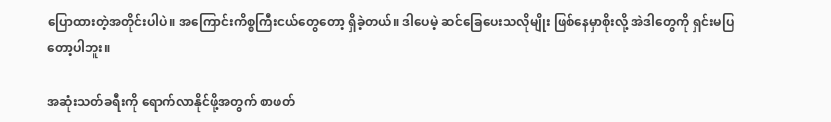ပြောထားတဲ့အတိုင်းပါပဲ။ အကြောင်းကိစ္စကြီးငယ်တွေတော့ ရှိခဲ့တယ်။ ဒါပေမဲ့ ဆင်ခြေပေးသလိုမျိုး ဖြစ်နေမှာစိုးလို့ အဲဒါတွေကို ရှင်းမပြတော့ပါဘူး။

အဆုံးသတ်ခရီးကို ရောက်လာနိုင်ဖို့အတွက် စာဖတ်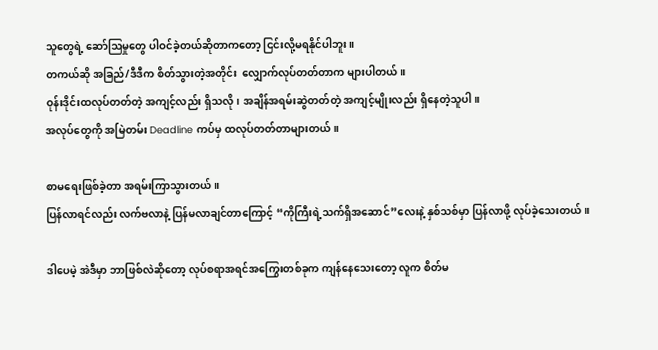သူတွေရဲ့ ဆော်ဩမှုတွေ ပါဝင်ခဲ့တယ်ဆိုတာကတော့ ငြင်းလို့မရနိုင်ပါဘူး။
တကယ်ဆို အခြည်/ဒီဒီက စိတ်သွားတဲ့အတိုင်း  လျှောက်လုပ်တတ်တာက များပါတယ်။
ဝုန်းဒိုင်းထလုပ်တတ်တဲ့ အကျင့်လည်း ရှိသလို၊ အချိန်အရမ်းဆွဲတတ်တဲ့ အကျင့်မျိုးလည်း ရှိနေတဲ့သူပါ။
အလုပ်တွေကို အမြဲတမ်း Deadline ကပ်မှ ထလုပ်တတ်တာများတယ်။

စာမရေးဖြစ်ခဲ့တာ အရမ်းကြာသွားတယ်။
ပြန်လာရင်လည်း လက်ဗလာနဲ့ ပြန်မလာချင်တာ‌ကြောင့် “ကိုကြီးရဲ့သက်ရှိအဆောင်”လေးနဲ့ နှစ်သစ်မှာ ပြန်လာဖို့ လုပ်ခဲ့သေးတယ်။

ဒါပေမဲ့ အဲဒီမှာ ဘာဖြစ်လဲဆိုတော့ လုပ်စရာအရင်အကြွေးတစ်ခုက ကျန်နေသေးတော့ လူက စိတ်မ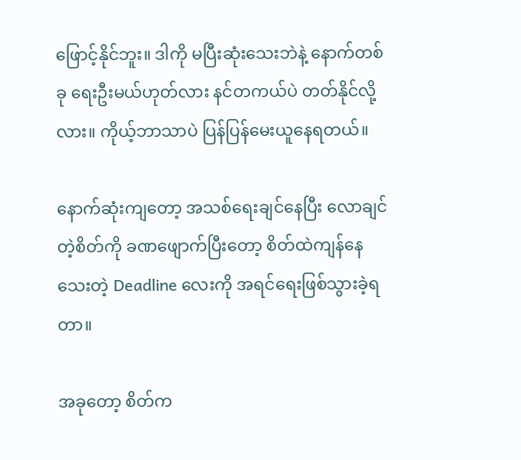ဖြောင့်နိုင်ဘူး။ ဒါကို မပြီးဆုံးသေးဘဲနဲ့ နောက်တစ်ခု ရေးဦးမယ်ဟုတ်လား နင်တကယ်ပဲ တတ်နိုင်လို့လား။ ကိုယ့်ဘာသာပဲ ပြန်ပြန်မေးယူနေရတယ်။

နောက်ဆုံးကျတော့ အသစ်ရေးချင်နေပြီး လောချင်တဲ့စိတ်ကို ခဏဖျောက်ပြီးတော့ စိတ်ထဲကျန်‌နေသေးတဲ့ Deadline လေးကို အရင်ရေးဖြစ်သွားခဲ့ရတာ။

အခုတော့ စိတ်က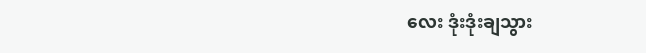လေး ဒုံးဒုံးချသွား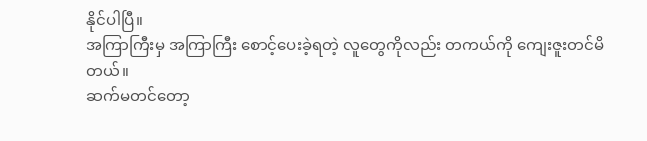နိုင်ပါပြီ။
အကြာကြီးမှ အကြာကြီး စောင့်ပေးခဲ့ရတဲ့ လူတွေကိုလည်း ‌တကယ်ကို ကျေးဇူးတင်မိတယ်။
ဆက်မတင်တော့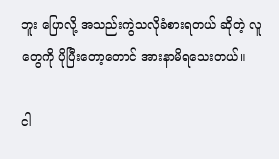ဘူး ပြောလို့ အသည်းကွဲသလိုခံစားရတယ် ဆိုတဲ့ လူတွေကို ပိုပြီးတော့တောင် အားနာမိရသေးတယ်။

ငါ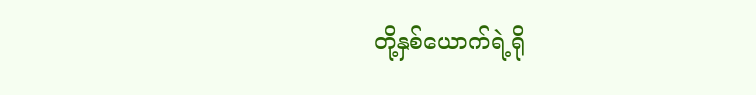တို့နှစ်ယောက်ရဲ့ရို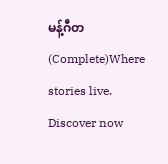မန့်ဂီတ(Complete)Where stories live. Discover now